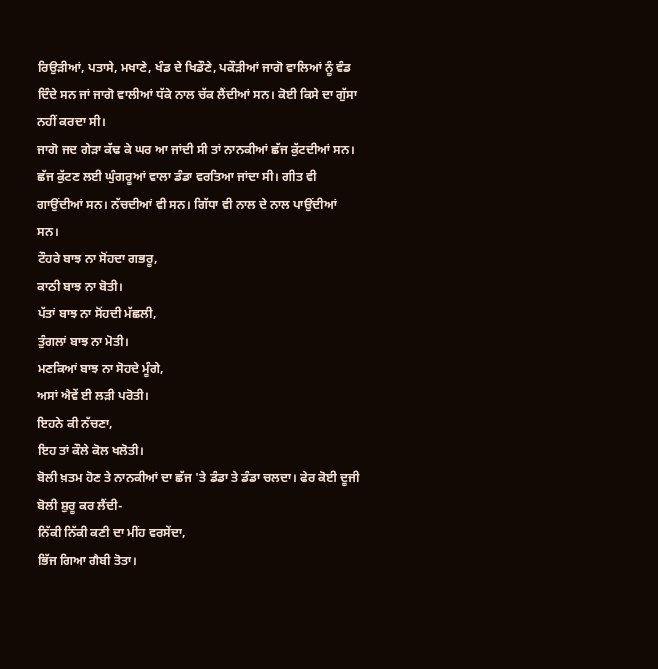ਰਿਉੜੀਆਂ, ਪਤਾਸੇ, ਮਖਾਣੇ, ਖੰਡ ਦੇ ਖਿਡੌਣੇ, ਪਕੌੜੀਆਂ ਜਾਗੋ ਵਾਲਿਆਂ ਨੂੰ ਵੰਡ ਦਿੰਦੇ ਸਨ ਜਾਂ ਜਾਗੋ ਵਾਲੀਆਂ ਧੱਕੇ ਨਾਲ ਚੱਕ ਲੈਂਦੀਆਂ ਸਨ। ਕੋਈ ਕਿਸੇ ਦਾ ਗੁੱਸਾ ਨਹੀਂ ਕਰਦਾ ਸੀ।
ਜਾਗੋ ਜਦ ਗੇੜਾ ਕੱਢ ਕੇ ਘਰ ਆ ਜਾਂਦੀ ਸੀ ਤਾਂ ਨਾਨਕੀਆਂ ਛੱਜ ਕੁੱਟਦੀਆਂ ਸਨ। ਛੱਜ ਕੁੱਟਣ ਲਈ ਘੁੰਗਰੂਆਂ ਵਾਲਾ ਡੰਡਾ ਵਰਤਿਆ ਜਾਂਦਾ ਸੀ। ਗੀਤ ਵੀ ਗਾਉਂਦੀਆਂ ਸਨ। ਨੱਚਦੀਆਂ ਵੀ ਸਨ। ਗਿੱਧਾ ਵੀ ਨਾਲ ਦੇ ਨਾਲ ਪਾਉਂਦੀਆਂ ਸਨ।
ਟੌਹਰੇ ਬਾਝ ਨਾ ਸੋਂਹਦਾ ਗਭਰੂ,
ਕਾਠੀ ਬਾਝ ਨਾ ਬੋਤੀ।
ਪੱਤਾਂ ਬਾਝ ਨਾ ਸੋਂਹਦੀ ਮੱਛਲੀ,
ਤੁੰਗਲਾਂ ਬਾਝ ਨਾ ਮੋਤੀ।
ਮਣਕਿਆਂ ਬਾਝ ਨਾ ਸੋਹਦੇ ਮੂੰਗੇ,
ਅਸਾਂ ਐਵੇਂ ਈ ਲੜੀ ਪਰੋਤੀ।
ਇਹਨੇ ਕੀ ਨੱਚਣਾ,
ਇਹ ਤਾਂ ਕੌਲੇ ਕੋਲ ਖਲੋਤੀ।
ਬੋਲੀ ਖ਼ਤਮ ਹੋਣ ਤੇ ਨਾਨਕੀਆਂ ਦਾ ਛੱਜ 'ਤੇ ਡੰਡਾ ਤੇ ਡੰਡਾ ਚਲਦਾ। ਫੇਰ ਕੋਈ ਦੂਜੀ ਬੋਲੀ ਸ਼ੁਰੂ ਕਰ ਲੈਂਦੀ-
ਨਿੱਕੀ ਨਿੱਕੀ ਕਣੀ ਦਾ ਮੀਂਹ ਵਰਸੇਂਦਾ,
ਭਿੱਜ ਗਿਆ ਗੈਬੀ ਤੋਤਾ।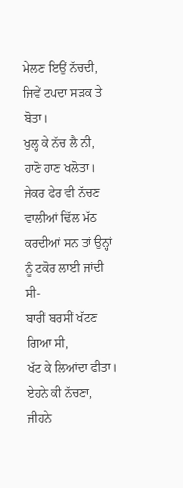ਮੇਲਣ ਇਉਂ ਨੱਚਦੀ,
ਜਿਵੇਂ ਟਪਦਾ ਸੜਕ ਤੇ ਬੋਤਾ।
ਖੁਲ੍ਹ ਕੇ ਨੱਚ ਲੈ ਨੀ,
ਹਾਣੋ ਹਾਣ ਖਲੋਤਾ।
ਜੇਕਰ ਫੇਰ ਵੀ ਨੱਚਣ ਵਾਲੀਆਂ ਢਿੱਲ ਮੱਠ ਕਰਦੀਆਂ ਸਨ ਤਾਂ ਉਨ੍ਹਾਂ ਨੂੰ ਟਕੋਰ ਲਾਈ ਜਾਂਦੀ ਸੀ-
ਬਾਰੀਂ ਬਰਸੀਂ ਖੱਟਣ ਗਿਆ ਸੀ,
ਖੱਟ ਕੇ ਲਿਆਂਦਾ ਫੀਤਾ।
ਏਹਨੇ ਕੀ ਨੱਚਣਾ,
ਜੀਹਨੇ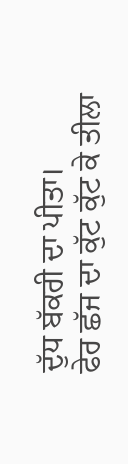ਦੁੱਧ ਬੱਕਰੀ ਦਾ ਪੀਤਾ।
ਫੇਰ ਛੱਜ ਦਾ ਕੁੱਟ ਕੁੱਟ ਕੇ ਤੀਲਾ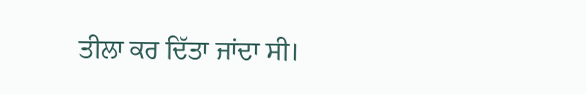ਤੀਲਾ ਕਰ ਦਿੱਤਾ ਜਾਂਦਾ ਸੀ।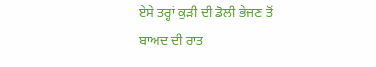ਏਸੇ ਤਰ੍ਹਾਂ ਕੁੜੀ ਦੀ ਡੋਲੀ ਭੇਜਣ ਤੋਂ ਬਾਅਦ ਦੀ ਰਾਤ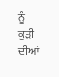ਨੂੰ ਕੁੜੀ ਦੀਆਂ